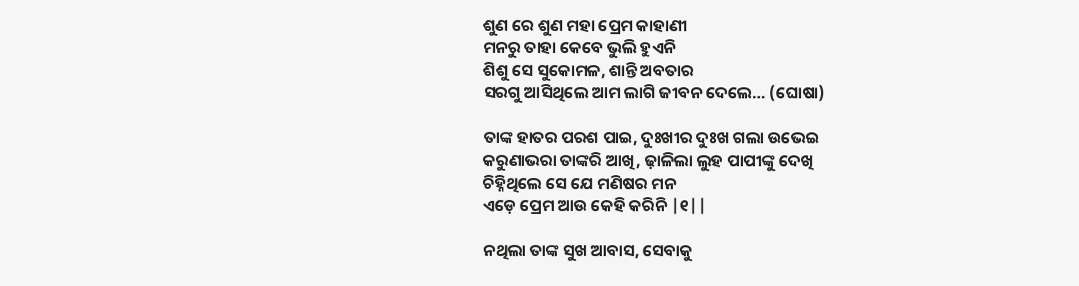ଶୁଣ ରେ ଶୁଣ ମହା ପ୍ରେମ କାହାଣୀ
ମନରୁ ତାହା କେବେ ଭୁଲି ହୁଏନି
ଶିଶୁ ସେ ସୁକୋମଳ, ଶାନ୍ତି ଅବତାର
ସରଗୁ ଆସିଥିଲେ ଆମ ଲାଗି ଜୀବନ ଦେଲେ… (ଘୋଷା)

ତାଙ୍କ ହାତର ପରଶ ପାଇ, ଦୁଃଖୀର ଦୁଃଖ ଗଲା ଉଭେଇ
କରୁଣାଭରା ତାଙ୍କରି ଆଖି, ଢ଼ାଳିଲା ଲୁହ ପାପୀଙ୍କୁ ଦେଖି
ଚିହ୍ନିଥିଲେ ସେ ଯେ ମଣିଷର ମନ
ଏଡ଼େ ପ୍ରେମ ଆଉ କେହି କରିନି |୧||

ନଥିଲା ତାଙ୍କ ସୁଖ ଆବାସ, ସେବାକୁ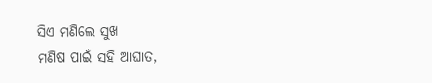ସିଏ ମଣିଲେ ସୁଖ
ମଣିଷ ପାଇଁ ସହି ଆଘାତ,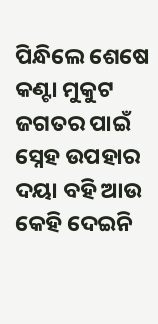ପିନ୍ଧିଲେ ଶେଷେ କଣ୍ଟା ମୁକୁଟ
ଜଗତର ପାଇଁ ସ୍ନେହ ଉପହାର
ଦୟା ବହି ଆଉ କେହି ଦେଇନି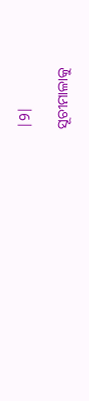|9|

ସୂଚୀମାଳାକୁ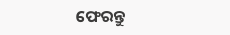ଫେରନ୍ତୁ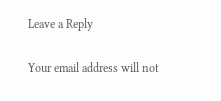Leave a Reply

Your email address will not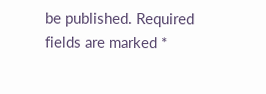be published. Required fields are marked *